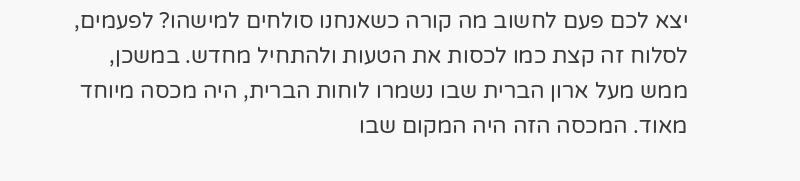יצא לכם פעם לחשוב מה קורה כשאנחנו סולחים למישהו? לפעמים, לסלוח זה קצת כמו לכסות את הטעות ולהתחיל מחדש. במשכן, ממש מעל ארון הברית שבו נשמרו לוחות הברית, היה מכסה מיוחד מאוד. המכסה הזה היה המקום שבו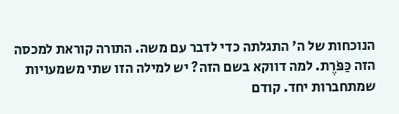הנוכחות של ה' התגלתה כדי לדבר עם משה. התורה קוראת למכסה הזה כַּפֹּרֶת. למה דווקא בשם הזה? יש למילה הזו שתי משמעויות שמתחברות יחד. קודם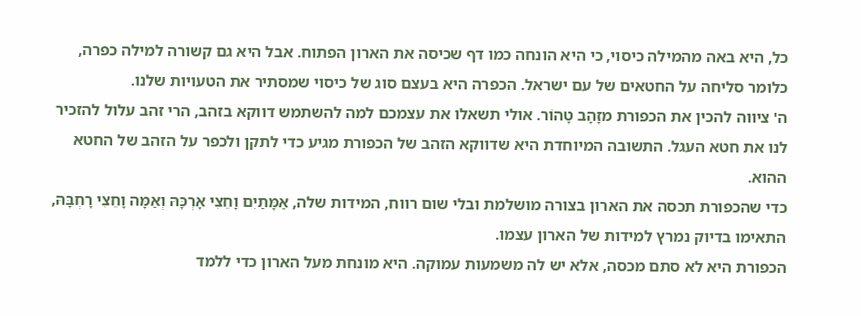כל, היא באה מהמילה כיסוי, כי היא הונחה כמו דף שכיסה את הארון הפתוח. אבל היא גם קשורה למילה כפרה, כלומר סליחה על החטאים של עם ישראל. הכפרה היא בעצם סוג של כיסוי שמסתיר את הטעויות שלנו.
ה' ציווה להכין את הכפורת מזָהָב טָהוֹר. אולי תשאלו את עצמכם למה להשתמש דווקא בזהב, הרי זהב עלול להזכיר לנו את חטא העגל. התשובה המיוחדת היא שדווקא הזהב של הכפורת מגיע כדי לתקן ולכפר על הזהב של החטא ההוא.
כדי שהכפורת תכסה את הארון בצורה מושלמת ובלי שום רווח, המידות שלה, אַמָּתַיִם וָחֵצִי אָרְכָּהּ וְאַמָּה וָחֵצִי רָחְבָּהּ, התאימו בדיוק נמרץ למידות של הארון עצמו.
הכפורת היא לא סתם מכסה, אלא יש לה משמעות עמוקה. היא מונחת מעל הארון כדי ללמד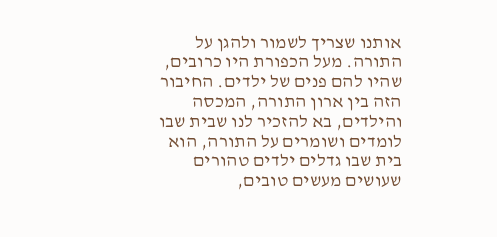אותנו שצריך לשמור ולהגן על התורה. מעל הכפורת היו כרובים, שהיו להם פנים של ילדים. החיבור הזה בין ארון התורה, המכסה והילדים, בא להזכיר לנו שבית שבו לומדים ושומרים על התורה, הוא בית שבו גדלים ילדים טהורים שעושים מעשים טובים,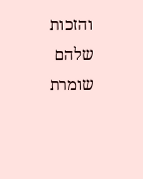והזכות שלהם שומרת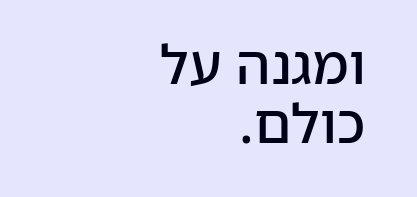ומגנה על כולם.